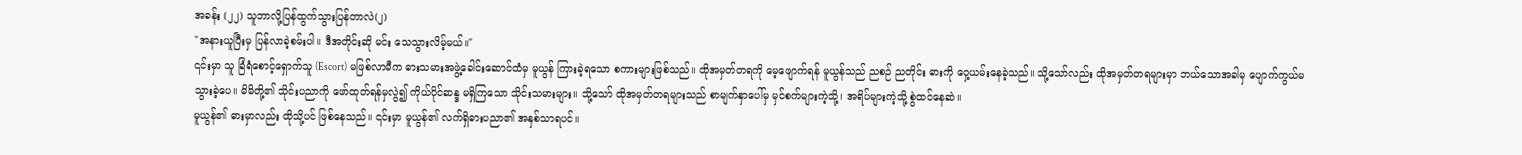အခန်း (၂၂) သူဘာလို့ပြန်ထွက်သွားပြန်တာလဲ(၂)
"အနားယူပြီးမှ ပြန်လာခဲ့စမ်းပါ။ ဒီအတိုင်းဆို မင်း သေသွားလိမ့်မယ်။"
၎င်းမှာ သူ ခြံရံစောင့်ရှောက်သူ (Escort) မဖြစ်လာမီက ဓားသမားအဖွဲ့ခေါင်းဆောင်ထံမှ မူယွန် ကြားခဲ့ရသော စကားများဖြစ်သည်။ ထိုအမှတ်တရကို မေ့ဖျောက်ရန် မူယွန်သည် ညစဉ် ညတိုင်း ဓားကို ဝှေ့ယမ်းနေခဲ့သည်။ သို့သော်လည်း ထိုအမှတ်တရများမှာ ဘယ်သောအခါမှ ပျောက်ကွယ်မသွားခဲ့ပေ။ မိမိတို့၏ သိုင်းပညာကို ဖော်ထုတ်ရန်မှလွဲ၍ ကိုယ်ပိုင်ဆန္ဒ မရှိကြသော သိုင်းသမားများ။ သို့သော် ထိုအမှတ်တရများသည် စာမျက်နှာပေါ်မှ မှင်စက်များကဲ့သို့၊ အရိပ်များကဲ့သို့ စွဲထင်နေဆဲ။
မူယွန်၏ ဓားမှာလည်း ထိုသို့ပင် ဖြစ်နေသည်။ ၎င်းမှာ မူယွန်၏ လက်ရှိဓားပညာ၏ အနှစ်သာရပင်။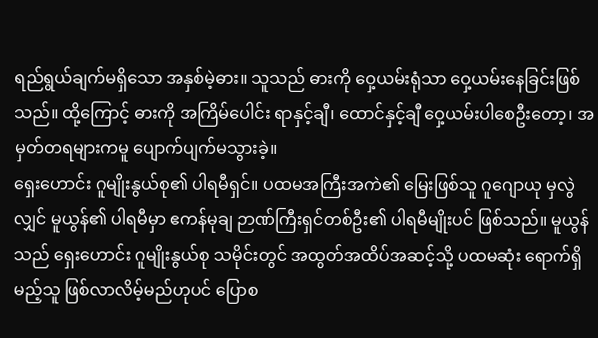ရည်ရွယ်ချက်မရှိသော အနှစ်မဲ့ဓား။ သူသည် ဓားကို ဝှေ့ယမ်းရုံသာ ဝှေ့ယမ်းနေခြင်းဖြစ်သည်။ ထို့ကြောင့် ဓားကို အကြိမ်ပေါင်း ရာနှင့်ချီ၊ ထောင်နှင့်ချီ ဝှေ့ယမ်းပါစေဦးတော့၊ အမှတ်တရများကမူ ပျောက်ပျက်မသွားခဲ့။
ရှေးဟောင်း ဂူမျိုးနွယ်စု၏ ပါရမီရှင်။ ပထမအကြီးအကဲ၏ မြေးဖြစ်သူ ဂူဂျောယု မှလွဲလျှင် မူယွန်၏ ပါရမီမှာ ဧကန်မုချ ဉာဏ်ကြီးရှင်တစ်ဦး၏ ပါရမီမျိုးပင် ဖြစ်သည်။ မူယွန်သည် ရှေးဟောင်း ဂူမျိုးနွယ်စု သမိုင်းတွင် အထွတ်အထိပ်အဆင့်သို့ ပထမဆုံး ရောက်ရှိမည့်သူ ဖြစ်လာလိမ့်မည်ဟုပင် ပြောစ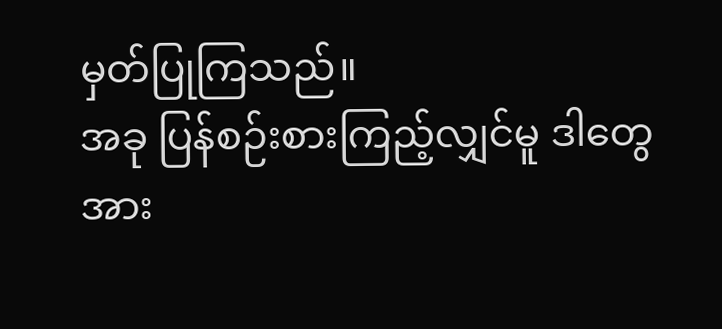မှတ်ပြုကြသည်။
အခု ပြန်စဉ်းစားကြည့်လျှင်မူ ဒါတွေအား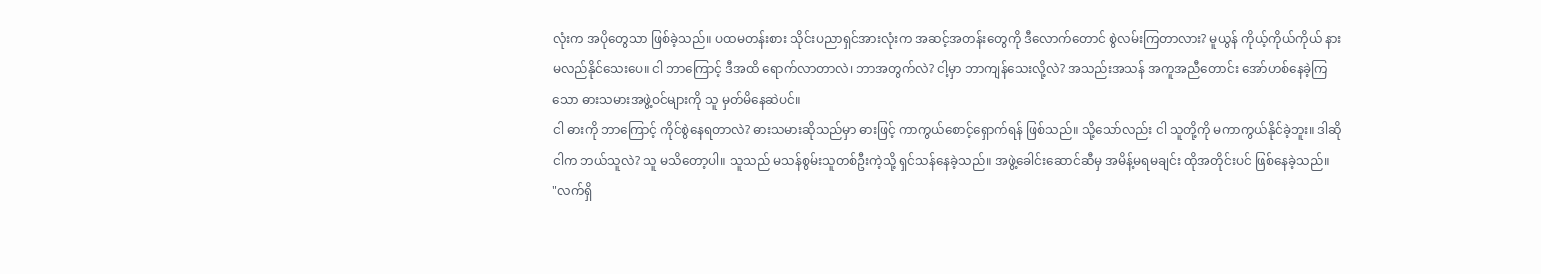လုံးက အပိုတွေသာ ဖြစ်ခဲ့သည်။ ပထမတန်းစား သိုင်းပညာရှင်အားလုံးက အဆင့်အတန်းတွေကို ဒီလောက်တောင် စွဲလမ်းကြတာလား? မူယွန် ကိုယ့်ကိုယ်ကိုယ် နားမလည်နိုင်သေးပေ။ ငါ ဘာကြောင့် ဒီအထိ ရောက်လာတာလဲ၊ ဘာအတွက်လဲ? ငါ့မှာ ဘာကျန်သေးလို့လဲ? အသည်းအသန် အကူအညီတောင်း အော်ဟစ်နေခဲ့ကြသော ဓားသမားအဖွဲ့ဝင်များကို သူ မှတ်မိနေဆဲပင်။
ငါ ဓားကို ဘာကြောင့် ကိုင်စွဲနေရတာလဲ? ဓားသမားဆိုသည်မှာ ဓားဖြင့် ကာကွယ်စောင့်ရှောက်ရန် ဖြစ်သည်။ သို့သော်လည်း ငါ သူတို့ကို မကာကွယ်နိုင်ခဲ့ဘူး။ ဒါဆို ငါက ဘယ်သူလဲ? သူ မသိတော့ပါ။ သူသည် မသန်စွမ်းသူတစ်ဦးကဲ့သို့ ရှင်သန်နေခဲ့သည်။ အဖွဲ့ခေါင်းဆောင်ဆီမှ အမိန့်မရမချင်း ထိုအတိုင်းပင် ဖြစ်နေခဲ့သည်။
"လက်ရှိ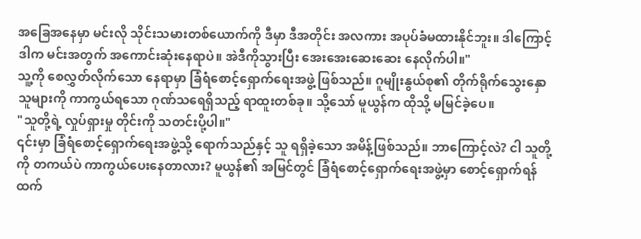အခြေအနေမှာ မင်းလို သိုင်းသမားတစ်ယောက်ကို ဒီမှာ ဒီအတိုင်း အလကား အပုပ်ခံမထားနိုင်ဘူး။ ဒါကြောင့် ဒါက မင်းအတွက် အကောင်းဆုံးနေရာပဲ။ အဲဒီကိုသွားပြီး အေးအေးဆေးဆေး နေလိုက်ပါ။"
သူ့ကို စေလွှတ်လိုက်သော နေရာမှာ ခြံရံစောင့်ရှောက်ရေးအဖွဲ့ ဖြစ်သည်။ ဂူမျိုးနွယ်စု၏ တိုက်ရိုက်သွေးနှောသူများကို ကာကွယ်ရသော ဂုဏ်သရေရှိသည့် ရာထူးတစ်ခု။ သို့သော် မူယွန်က ထိုသို့ မမြင်ခဲ့ပေ။
"သူတို့ရဲ့ လှုပ်ရှားမှု တိုင်းကို သတင်းပို့ပါ။"
၎င်းမှာ ခြံရံစောင့်ရှောက်ရေးအဖွဲ့သို့ ရောက်သည်နှင့် သူ ရရှိခဲ့သော အမိန့်ဖြစ်သည်။ ဘာကြောင့်လဲ? ငါ သူတို့ကို တကယ်ပဲ ကာကွယ်ပေးနေတာလား? မူယွန်၏ အမြင်တွင် ခြံရံစောင့်ရှောက်ရေးအဖွဲ့မှာ စောင့်ရှောက်ရန်ထက်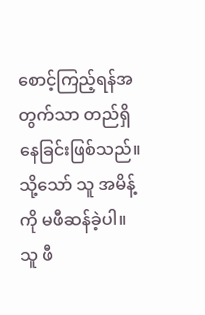စောင့်ကြည့်ရန်အတွက်သာ တည်ရှိနေခြင်းဖြစ်သည်။ သို့သော် သူ အမိန့်ကို မဖီဆန်ခဲ့ပါ။ သူ ဖီ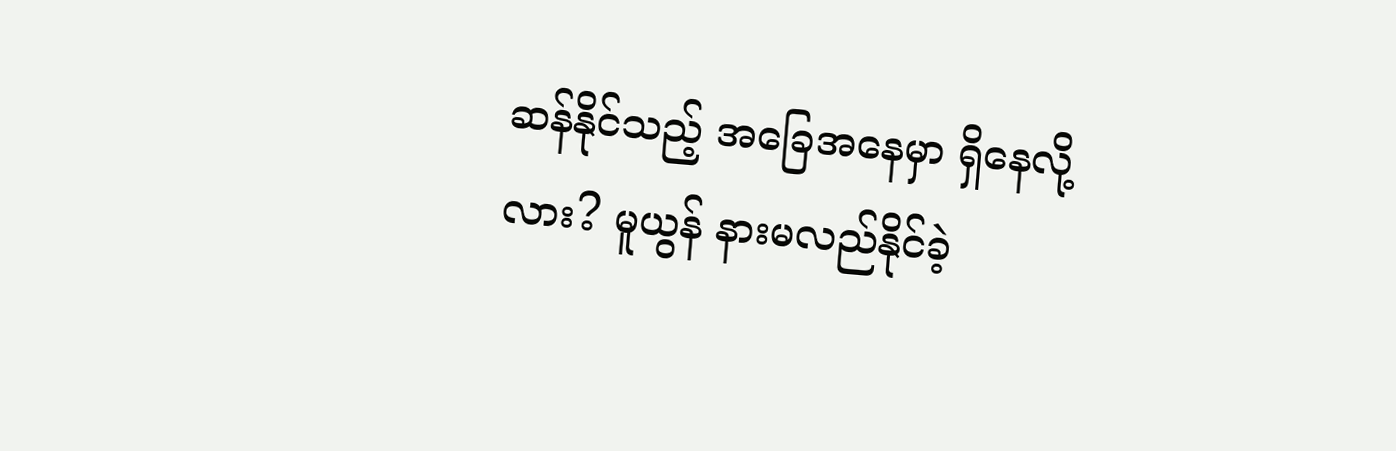ဆန်နိုင်သည့် အခြေအနေမှာ ရှိနေလို့လား? မူယွန် နားမလည်နိုင်ခဲ့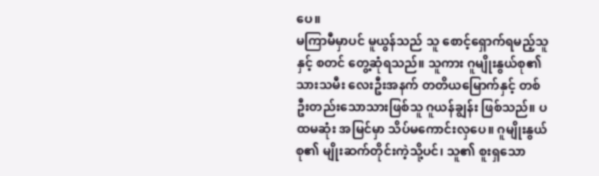ပေ။
မကြာမီမှာပင် မူယွန်သည် သူ စောင့်ရှောက်ရမည့်သူနှင့် စတင် တွေ့ဆုံရသည်။ သူကား ဂူမျိုးနွယ်စု၏ သားသမီး လေးဦးအနက် တတိယမြောက်နှင့် တစ်ဦးတည်းသောသားဖြစ်သူ ဂူယန်ချွန်း ဖြစ်သည်။ ပထမဆုံး အမြင်မှာ သိပ်မကောင်းလှပေ။ ဂူမျိုးနွယ်စု၏ မျိုးဆက်တိုင်းကဲ့သို့ပင်၊ သူ၏ စူးရှသော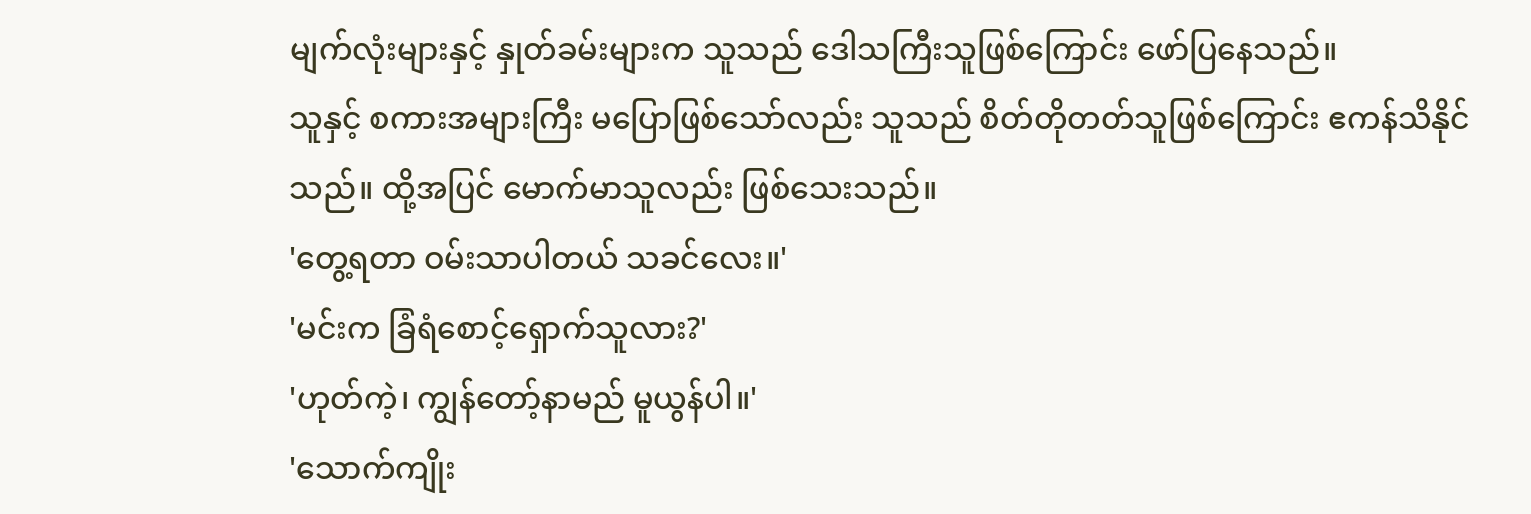မျက်လုံးများနှင့် နှုတ်ခမ်းများက သူသည် ဒေါသကြီးသူဖြစ်ကြောင်း ဖော်ပြနေသည်။
သူနှင့် စကားအများကြီး မပြောဖြစ်သော်လည်း သူသည် စိတ်တိုတတ်သူဖြစ်ကြောင်း ဧကန်သိနိုင်သည်။ ထို့အပြင် မောက်မာသူလည်း ဖြစ်သေးသည်။
'တွေ့ရတာ ဝမ်းသာပါတယ် သခင်လေး။'
'မင်းက ခြံရံစောင့်ရှောက်သူလား?'
'ဟုတ်ကဲ့၊ ကျွန်တော့်နာမည် မူယွန်ပါ။'
'သောက်ကျိုး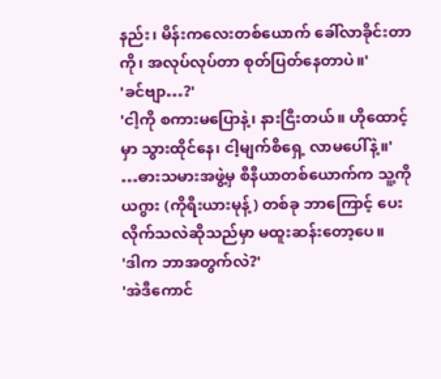နည်း၊ မိန်းကလေးတစ်ယောက် ခေါ်လာခိုင်းတာကို၊ အလုပ်လုပ်တာ စုတ်ပြတ်နေတာပဲ။'
'ခင်ဗျာ…?'
'ငါ့ကို စကားမပြောနဲ့၊ နားငြီးတယ်။ ဟိုထောင့်မှာ သွားထိုင်နေ၊ ငါ့မျက်စိရှေ့ လာမပေါ်နဲ့။'
…ဓားသမားအဖွဲ့မှ စီနီယာတစ်ယောက်က သူ့ကို ယဂွား (ကိုရီးယားမုန့်) တစ်ခု ဘာကြောင့် ပေးလိုက်သလဲဆိုသည်မှာ မထူးဆန်းတော့ပေ။
'ဒါက ဘာအတွက်လဲ?'
'အဲဒီကောင်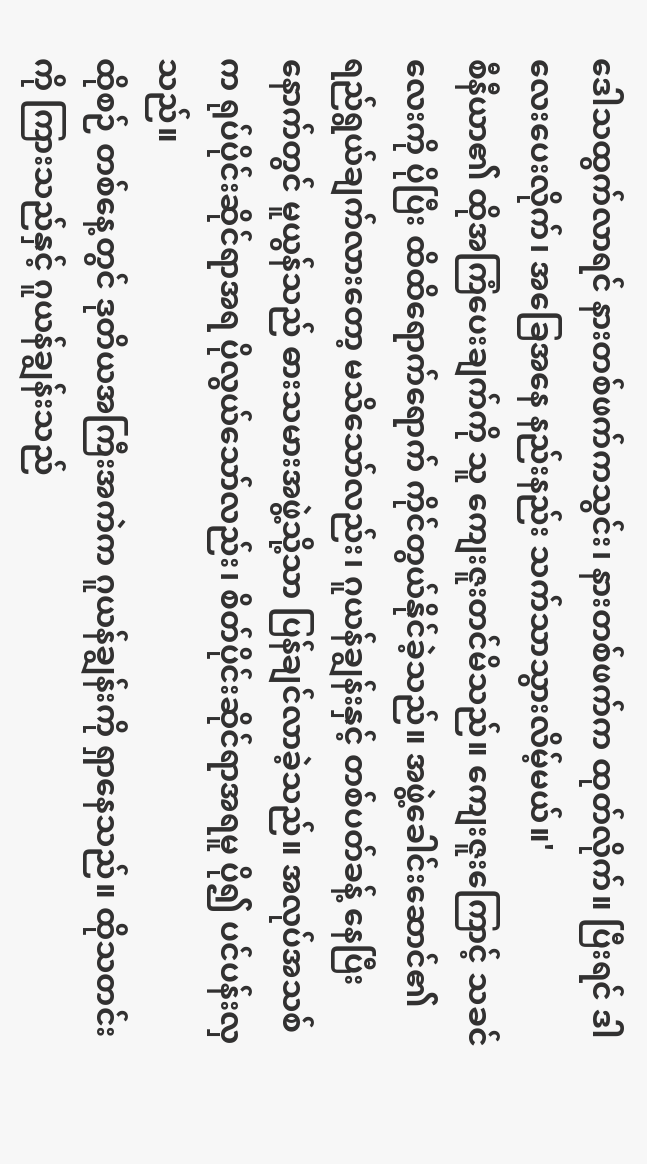ဒေါသထွက်လာရင် နားတစ်ဖက်ကသွင်း၊ နားတစ်ဖက်က ထုတ်လိုက်။ ပြီးရင် ဒါလေးပေးလိုက်၊ အခြေအနေ နည်းနည်း သက်သာသွားလိမ့်မယ်။'
စီနီယာ၏ ထိုအကြံပေးချက်ကို သူ ကျေးဇူးတင်မိသည်။ ကျေးဇူးကြောင့် သခင်လေးကို ပိုပြီး ထိထိရောက်ရောက် ကိုင်တွယ်နိုင်ခဲ့သည်။ အဖွဲ့ခေါင်းဆောင်၏ ရည်ရွယ်ချက်လားတော့ မသိသော်လည်း၊ ဂူယန်ချွန်းနှင့် တစ်ပတ်ခန့် နေပြီးနောက်တွင် မူယွန်သည် ဓားသမားအဖွဲ့သို့သာ ပြန်ချင်လာခဲ့သည်။ အလုပ်အသစ်က ရုပ်ပိုင်းဆိုင်ရာအရ ပိုလွယ်သော်လည်း၊ စိတ်ပိုင်းဆိုင်ရာအရမူ ပို၍ ပင်ပန်းလှသည်။
ထိုစဉ် တစ်နေ့တွင် ဒုတိယအကြီးအကဲက ဂူယန်ချွန်းကို ရှာနေသည်။ ထိုသတင်းကို ကြားသည်နှင့် ဂူယန်ချွန်းသည်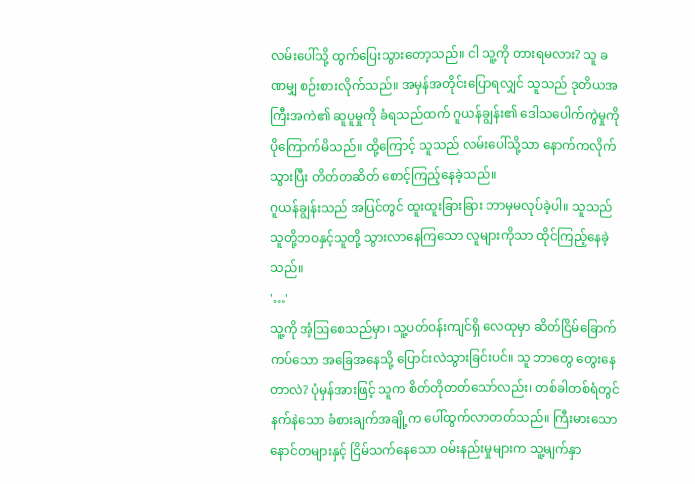လမ်းပေါ်သို့ ထွက်ပြေးသွားတော့သည်။ ငါ သူ့ကို တားရမလား? သူ ခဏမျှ စဉ်းစားလိုက်သည်။ အမှန်အတိုင်းပြောရလျှင် သူသည် ဒုတိယအကြီးအကဲ၏ ဆူပူမှုကို ခံရသည်ထက် ဂူယန်ချွန်း၏ ဒေါသပေါက်ကွဲမှုကို ပိုကြောက်မိသည်။ ထို့ကြောင့် သူသည် လမ်းပေါ်သို့သာ နောက်ကလိုက်သွားပြီး တိတ်တဆိတ် စောင့်ကြည့်နေခဲ့သည်။
ဂူယန်ချွန်းသည် အပြင်တွင် ထူးထူးခြားခြား ဘာမှမလုပ်ခဲ့ပါ။ သူသည် သူတို့ဘဝနှင့်သူတို့ သွားလာနေကြသော လူများကိုသာ ထိုင်ကြည့်နေခဲ့သည်။
'…'
သူ့ကို အံ့ဩစေသည်မှာ၊ သူ့ပတ်ဝန်းကျင်ရှိ လေထုမှာ ဆိတ်ငြိမ်ခြောက်ကပ်သော အခြေအနေသို့ ပြောင်းလဲသွားခြင်းပင်။ သူ ဘာတွေ တွေးနေတာလဲ? ပုံမှန်အားဖြင့် သူက စိတ်တိုတတ်သော်လည်း၊ တစ်ခါတစ်ရံတွင် နက်နဲသော ခံစားချက်အချို့က ပေါ်ထွက်လာတတ်သည်။ ကြီးမားသော နောင်တများနှင့် ငြိမ်သက်နေသော ဝမ်းနည်းမှုများက သူ့မျက်နှာ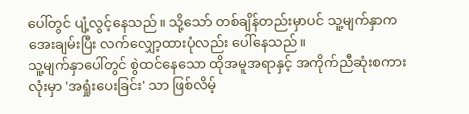ပေါ်တွင် ပျံ့လွင့်နေသည်။ သို့သော် တစ်ချိန်တည်းမှာပင် သူ့မျက်နှာက အေးချမ်းပြီး လက်လျှော့ထားပုံလည်း ပေါ်နေသည်။
သူ့မျက်နှာပေါ်တွင် စွဲထင်နေသော ထိုအမူအရာနှင့် အကိုက်ညီဆုံးစကားလုံးမှာ 'အရှုံးပေးခြင်း' သာ ဖြစ်လိမ့်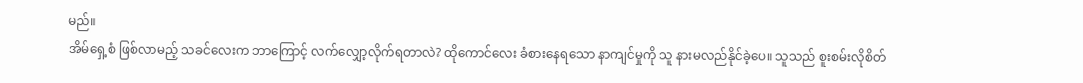မည်။
အိမ်ရှေ့စံ ဖြစ်လာမည့် သခင်လေးက ဘာကြောင့် လက်လျှော့လိုက်ရတာလဲ? ထိုကောင်လေး ခံစားနေရသော နာကျင်မှုကို သူ နားမလည်နိုင်ခဲ့ပေ။ သူသည် စူးစမ်းလိုစိတ်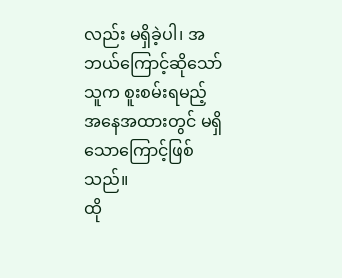လည်း မရှိခဲ့ပါ၊ အဘယ်ကြောင့်ဆိုသော် သူက စူးစမ်းရမည့် အနေအထားတွင် မရှိသောကြောင့်ဖြစ်သည်။
ထို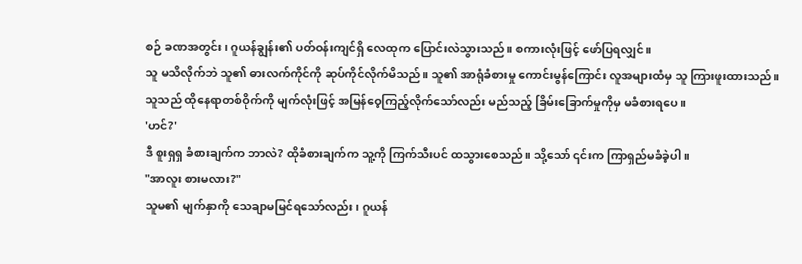စဉ် ခဏအတွင်း၊ ဂူယန်ချွန်း၏ ပတ်ဝန်းကျင်ရှိ လေထုက ပြောင်းလဲသွားသည်။ စကားလုံးဖြင့် ဖော်ပြရလျှင်။
သူ မသိလိုက်ဘဲ သူ၏ ဓားလက်ကိုင်ကို ဆုပ်ကိုင်လိုက်မိသည်။ သူ၏ အာရုံခံစားမှု ကောင်းမွန်ကြောင်း လူအများထံမှ သူ ကြားဖူးထားသည်။ သူသည် ထိုနေရာတစ်ဝိုက်ကို မျက်လုံးဖြင့် အမြန်ဝေ့ကြည့်လိုက်သော်လည်း မည်သည့် ခြိမ်းခြောက်မှုကိုမှ မခံစားရပေ။
'ဟင်?'
ဒီ စူးရှရှ ခံစားချက်က ဘာလဲ? ထိုခံစားချက်က သူ့ကို ကြက်သီးပင် ထသွားစေသည်။ သို့သော် ၎င်းက ကြာရှည်မခံခဲ့ပါ။
"အာလူး စားမလား?"
သူမ၏ မျက်နှာကို သေချာမမြင်ရသော်လည်း၊ ဂူယန်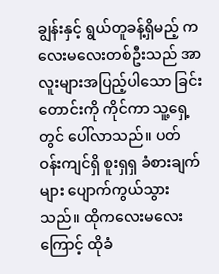ချွန်းနှင့် ရွယ်တူခန့်ရှိမည့် ကလေးမလေးတစ်ဦးသည် အာလူးများအပြည့်ပါသော ခြင်းတောင်းကို ကိုင်ကာ သူ့ရှေ့တွင် ပေါ်လာသည်။ ပတ်ဝန်းကျင်ရှိ စူးရှရှ ခံစားချက်များ ပျောက်ကွယ်သွားသည်။ ထိုကလေးမလေးကြောင့် ထိုခံ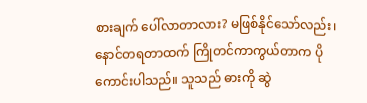စားချက် ပေါ်လာတာလား? မဖြစ်နိုင်သော်လည်း၊ နောင်တရတာထက် ကြိုတင်ကာကွယ်တာက ပိုကောင်းပါသည်။ သူသည် ဓားကို ဆွဲ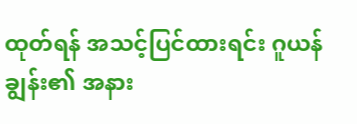ထုတ်ရန် အသင့်ပြင်ထားရင်း ဂူယန်ချွန်း၏ အနား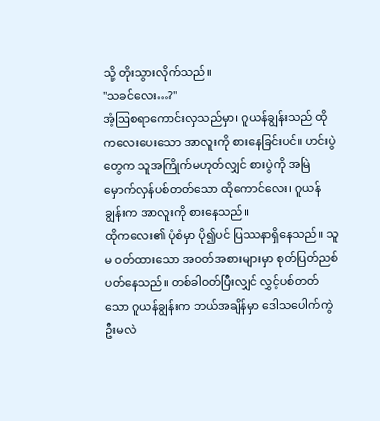သို့ တိုးသွားလိုက်သည်။
"သခင်လေး…?"
အံ့ဩစရာကောင်းလှသည်မှာ၊ ဂူယန်ချွန်းသည် ထိုကလေးပေးသော အာလူးကို စားနေခြင်းပင်။ ဟင်းပွဲတွေက သူအကြိုက်မဟုတ်လျှင် စားပွဲကို အမြဲမှောက်လှန်ပစ်တတ်သော ထိုကောင်လေး၊ ဂူယန်ချွန်းက အာလူးကို စားနေသည်။
ထိုကလေး၏ ပုံစံမှာ ပို၍ပင် ပြဿနာရှိနေသည်။ သူမ ဝတ်ထားသော အဝတ်အစားများမှာ စုတ်ပြတ်ညစ်ပတ်နေသည်။ တစ်ခါဝတ်ပြီးလျှင် လွှင့်ပစ်တတ်သော ဂူယန်ချွန်းက ဘယ်အချိန်မှာ ဒေါသပေါက်ကွဲဦးမလဲ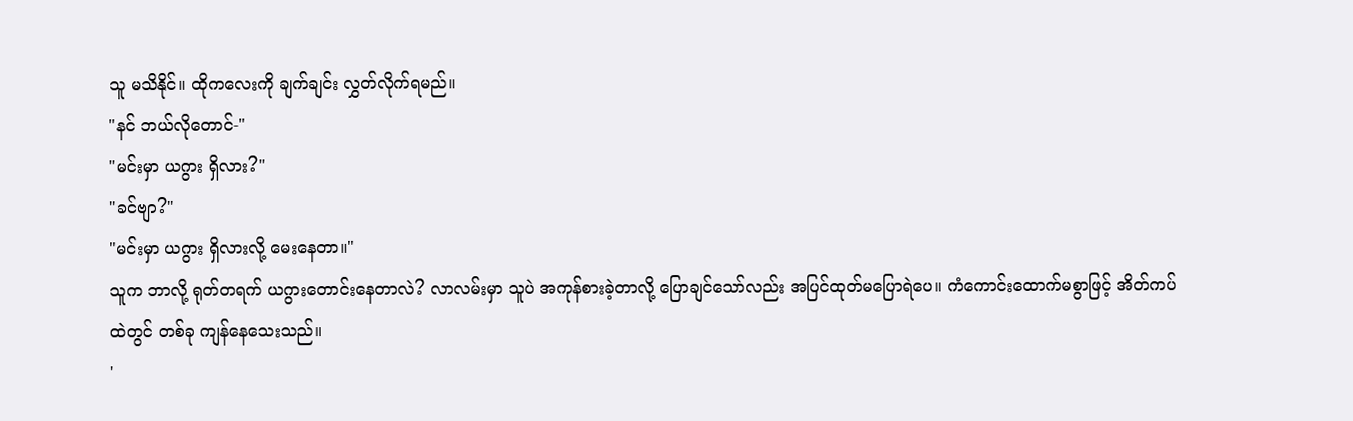သူ မသိနိုင်။ ထိုကလေးကို ချက်ချင်း လွှတ်လိုက်ရမည်။
"နင် ဘယ်လိုတောင်-"
"မင်းမှာ ယဂွား ရှိလား?"
"ခင်ဗျာ?"
"မင်းမှာ ယဂွား ရှိလားလို့ မေးနေတာ။"
သူက ဘာလို့ ရုတ်တရက် ယဂွားတောင်းနေတာလဲ? လာလမ်းမှာ သူပဲ အကုန်စားခဲ့တာလို့ ပြောချင်သော်လည်း အပြင်ထုတ်မပြောရဲပေ။ ကံကောင်းထောက်မစွာဖြင့် အိတ်ကပ်ထဲတွင် တစ်ခု ကျန်နေသေးသည်။
'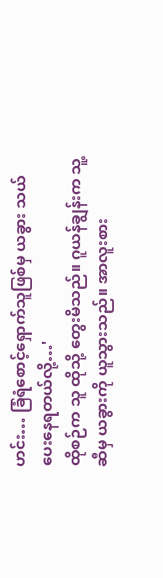ဟင်း… ခြံရံစောင့်ရှောက်သူဖြစ်မှ ယခွား သယ်ပေးနေရတယ်လို့…'
ထိုစဉ်က သူ ထိုသို့ တွေးမိသည်။ ဂူယန်ချွန်းက သူ့ဆီမှ ယခွားကို ယူသွားသည်။ အာလူးစား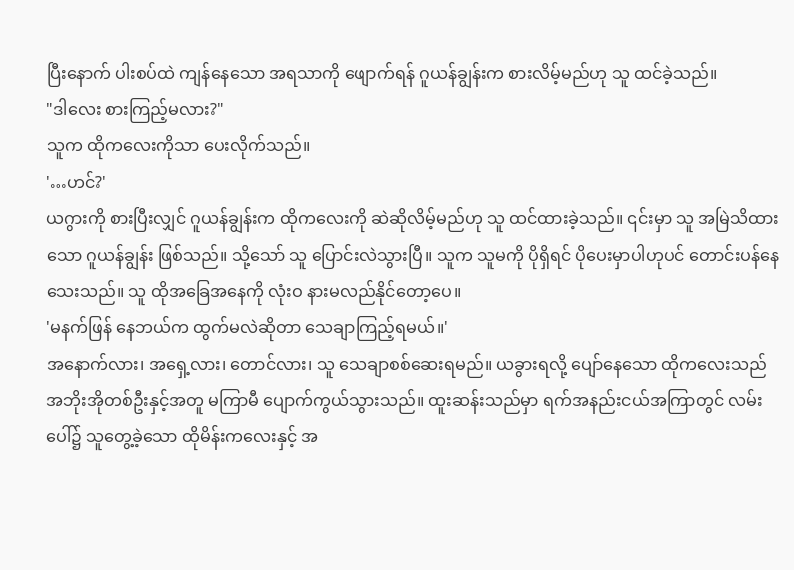ပြီးနောက် ပါးစပ်ထဲ ကျန်နေသော အရသာကို ဖျောက်ရန် ဂူယန်ချွန်းက စားလိမ့်မည်ဟု သူ ထင်ခဲ့သည်။
"ဒါလေး စားကြည့်မလား?"
သူက ထိုကလေးကိုသာ ပေးလိုက်သည်။
'…ဟင်?'
ယဂွားကို စားပြီးလျှင် ဂူယန်ချွန်းက ထိုကလေးကို ဆဲဆိုလိမ့်မည်ဟု သူ ထင်ထားခဲ့သည်။ ၎င်းမှာ သူ အမြဲသိထားသော ဂူယန်ချွန်း ဖြစ်သည်။ သို့သော် သူ ပြောင်းလဲသွားပြီ။ သူက သူမကို ပိုရှိရင် ပိုပေးမှာပါဟုပင် တောင်းပန်နေသေးသည်။ သူ ထိုအခြေအနေကို လုံးဝ နားမလည်နိုင်တော့ပေ။
'မနက်ဖြန် နေဘယ်က ထွက်မလဲဆိုတာ သေချာကြည့်ရမယ်။'
အနောက်လား၊ အရှေ့လား၊ တောင်လား၊ သူ သေချာစစ်ဆေးရမည်။ ယခွားရလို့ ပျော်နေသော ထိုကလေးသည် အဘိုးအိုတစ်ဦးနှင့်အတူ မကြာမီ ပျောက်ကွယ်သွားသည်။ ထူးဆန်းသည်မှာ ရက်အနည်းငယ်အကြာတွင် လမ်းပေါ်၌ သူတွေ့ခဲ့သော ထိုမိန်းကလေးနှင့် အ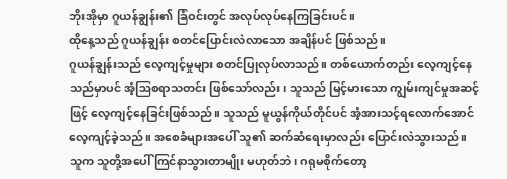ဘိုးအိုမှာ ဂူယန်ချွန်း၏ ခြံဝင်းတွင် အလုပ်လုပ်နေကြခြင်းပင်။
ထိုနေ့သည် ဂူယန်ချွန်း စတင်ပြောင်းလဲလာသော အချိန်ပင် ဖြစ်သည်။
ဂူယန်ချွန်းသည် လေ့ကျင့်မှုများ စတင်ပြုလုပ်လာသည်။ တစ်ယောက်တည်း လေ့ကျင့်နေသည်မှာပင် အံ့ဩစရာသတင်း ဖြစ်သော်လည်း၊ သူသည် မြင့်မားသော ကျွမ်းကျင်မှုအဆင့်ဖြင့် လေ့ကျင့်နေခြင်းဖြစ်သည်။ သူသည် မူယွန်ကိုယ်တိုင်ပင် အံ့အားသင့်ရလောက်အောင် လေ့ကျင့်ခဲ့သည်။ အစေခံများအပေါ် သူ၏ ဆက်ဆံရေးမှာလည်း ပြောင်းလဲသွားသည်။ သူက သူတို့အပေါ် ကြင်နာသွားတာမျိုး မဟုတ်ဘဲ၊ ဂရုမစိုက်တော့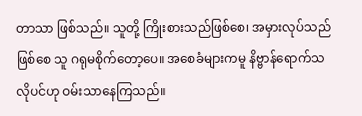တာသာ ဖြစ်သည်။ သူတို့ ကြိုးစားသည်ဖြစ်စေ၊ အမှားလုပ်သည်ဖြစ်စေ သူ ဂရုမစိုက်တော့ပေ။ အစေခံများကမူ နိဗ္ဗာန်ရောက်သလိုပင်ဟု ဝမ်းသာနေကြသည်။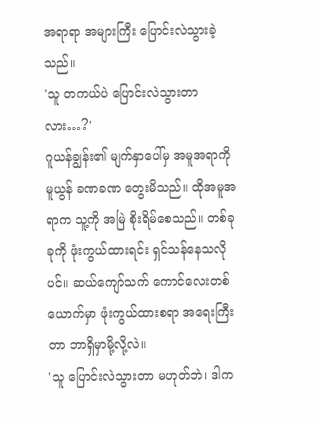အရာရာ အများကြီး ပြောင်းလဲသွားခဲ့သည်။
'သူ တကယ်ပဲ ပြောင်းလဲသွားတာလား…?'
ဂူယန်ချွန်း၏ မျက်နှာပေါ်မှ အမူအရာကို မူယွန် ခဏခဏ တွေးမိသည်။ ထိုအမူအရာက သူ့ကို အမြဲ စိုးရိမ်စေသည်။ တစ်ခုခုကို ဖုံးကွယ်ထားရင်း ရှင်သန်နေသလိုပင်။ ဆယ်ကျော်သက် ကောင်လေးတစ်ယောက်မှာ ဖုံးကွယ်ထားစရာ အရေးကြီးတာ ဘာရှိမှာမို့လို့လဲ။
'သူ ပြောင်းလဲသွားတာ မဟုတ်ဘဲ၊ ဒါက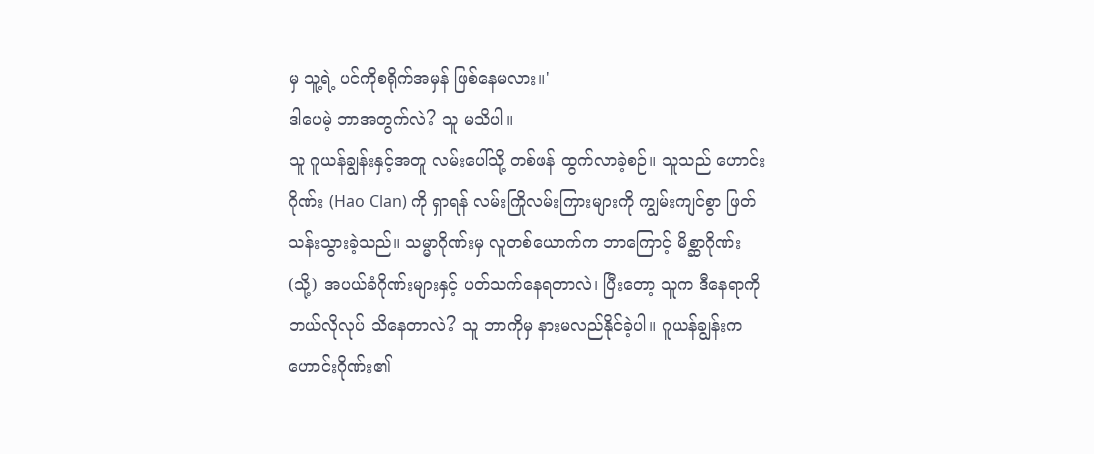မှ သူ့ရဲ့ ပင်ကိုစရိုက်အမှန် ဖြစ်နေမလား။'
ဒါပေမဲ့ ဘာအတွက်လဲ? သူ မသိပါ။
သူ ဂူယန်ချွန်းနှင့်အတူ လမ်းပေါ်သို့ တစ်ဖန် ထွက်လာခဲ့စဉ်။ သူသည် ဟောင်းဂိုဏ်း (Hao Clan) ကို ရှာရန် လမ်းကြိုလမ်းကြားများကို ကျွမ်းကျင်စွာ ဖြတ်သန်းသွားခဲ့သည်။ သမ္မာဂိုဏ်းမှ လူတစ်ယောက်က ဘာကြောင့် မိစ္ဆာဂိုဏ်း (သို့) အပယ်ခံဂိုဏ်းများနှင့် ပတ်သက်နေရတာလဲ၊ ပြီးတော့ သူက ဒီနေရာကို ဘယ်လိုလုပ် သိနေတာလဲ? သူ ဘာကိုမှ နားမလည်နိုင်ခဲ့ပါ။ ဂူယန်ချွန်းက ဟောင်းဂိုဏ်း၏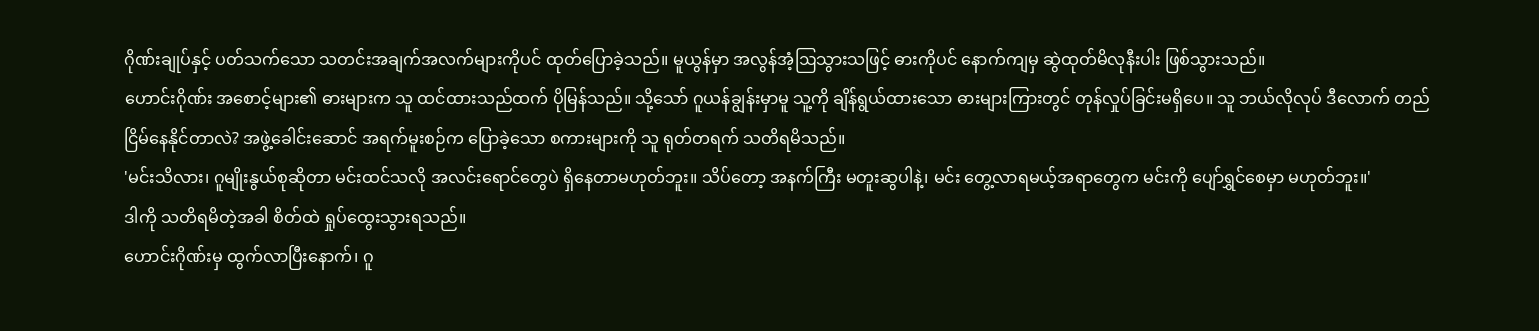ဂိုဏ်းချုပ်နှင့် ပတ်သက်သော သတင်းအချက်အလက်များကိုပင် ထုတ်ပြောခဲ့သည်။ မူယွန်မှာ အလွန်အံ့ဩသွားသဖြင့် ဓားကိုပင် နောက်ကျမှ ဆွဲထုတ်မိလုနီးပါး ဖြစ်သွားသည်။
ဟောင်းဂိုဏ်း အစောင့်များ၏ ဓားများက သူ ထင်ထားသည်ထက် ပိုမြန်သည်။ သို့သော် ဂူယန်ချွန်းမှာမူ သူ့ကို ချိန်ရွယ်ထားသော ဓားများကြားတွင် တုန်လှုပ်ခြင်းမရှိပေ။ သူ ဘယ်လိုလုပ် ဒီလောက် တည်ငြိမ်နေနိုင်တာလဲ? အဖွဲ့ခေါင်းဆောင် အရက်မူးစဉ်က ပြောခဲ့သော စကားများကို သူ ရုတ်တရက် သတိရမိသည်။
'မင်းသိလား၊ ဂူမျိုးနွယ်စုဆိုတာ မင်းထင်သလို အလင်းရောင်တွေပဲ ရှိနေတာမဟုတ်ဘူး။ သိပ်တော့ အနက်ကြီး မတူးဆွပါနဲ့၊ မင်း တွေ့လာရမယ့်အရာတွေက မင်းကို ပျော်ရွှင်စေမှာ မဟုတ်ဘူး။'
ဒါကို သတိရမိတဲ့အခါ စိတ်ထဲ ရှုပ်ထွေးသွားရသည်။
ဟောင်းဂိုဏ်းမှ ထွက်လာပြီးနောက်၊ ဂူ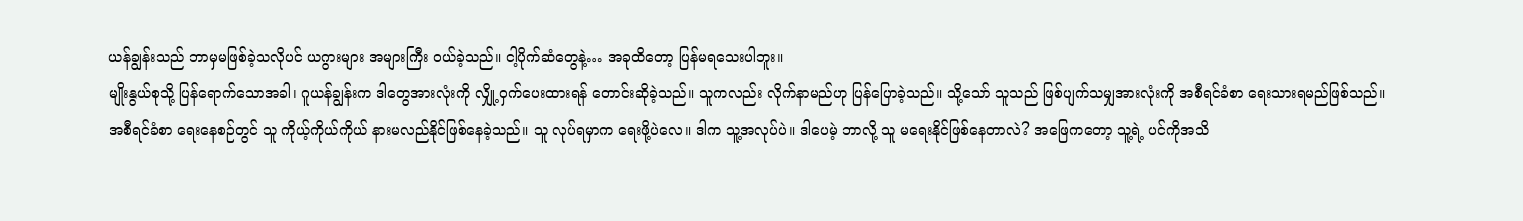ယန်ချွန်းသည် ဘာမှမဖြစ်ခဲ့သလိုပင် ယဂွားများ အများကြီး ဝယ်ခဲ့သည်။ ငါ့ပိုက်ဆံတွေနဲ့… အခုထိတော့ ပြန်မရသေးပါဘူး။
မျိုးနွယ်စုသို့ ပြန်ရောက်သောအခါ၊ ဂူယန်ချွန်းက ဒါတွေအားလုံးကို လျှို့ဝှက်ပေးထားရန် တောင်းဆိုခဲ့သည်။ သူကလည်း လိုက်နာမည်ဟု ပြန်ပြောခဲ့သည်။ သို့သော် သူသည် ဖြစ်ပျက်သမျှအားလုံးကို အစီရင်ခံစာ ရေးသားရမည်ဖြစ်သည်။
အစီရင်ခံစာ ရေးနေစဉ်တွင် သူ ကိုယ့်ကိုယ်ကိုယ် နားမလည်နိုင်ဖြစ်နေခဲ့သည်။ သူ လုပ်ရမှာက ရေးဖို့ပဲလေ။ ဒါက သူ့အလုပ်ပဲ။ ဒါပေမဲ့ ဘာလို့ သူ မရေးနိုင်ဖြစ်နေတာလဲ? အဖြေကတော့ သူ့ရဲ့ ပင်ကိုအသိ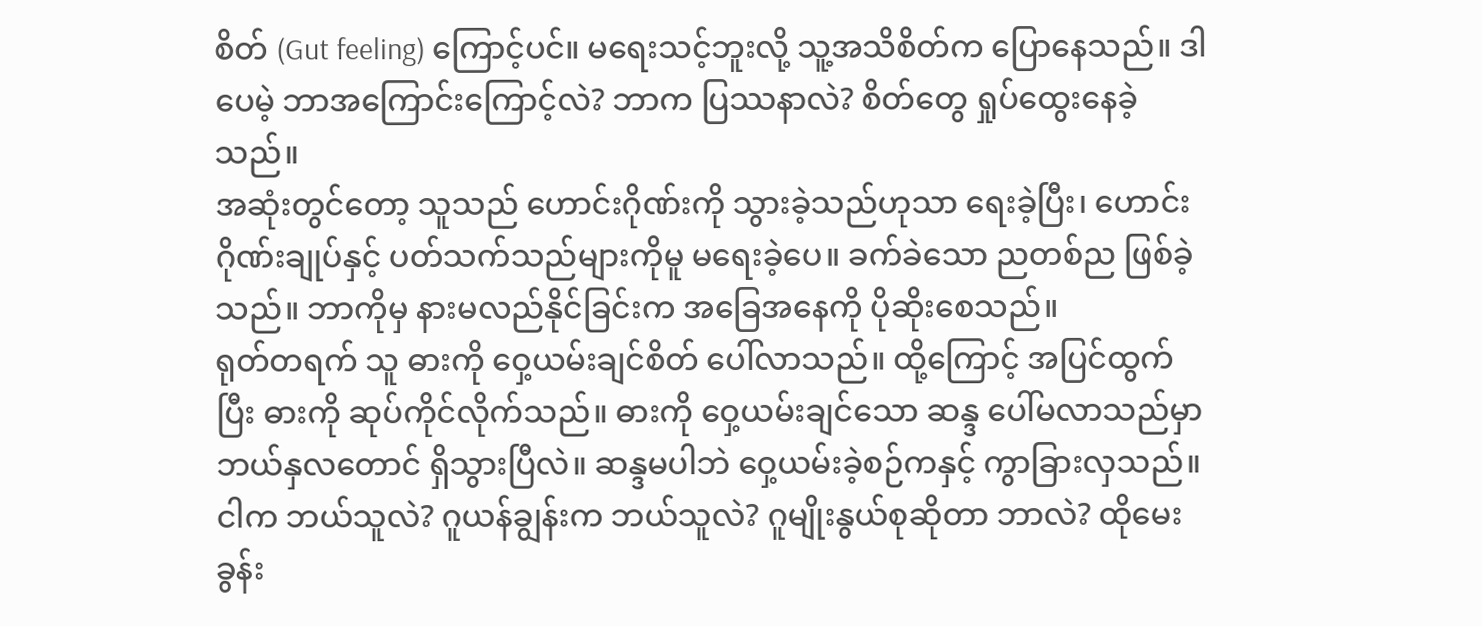စိတ် (Gut feeling) ကြောင့်ပင်။ မရေးသင့်ဘူးလို့ သူ့အသိစိတ်က ပြောနေသည်။ ဒါပေမဲ့ ဘာအကြောင်းကြောင့်လဲ? ဘာက ပြဿနာလဲ? စိတ်တွေ ရှုပ်ထွေးနေခဲ့သည်။
အဆုံးတွင်တော့ သူသည် ဟောင်းဂိုဏ်းကို သွားခဲ့သည်ဟုသာ ရေးခဲ့ပြီး၊ ဟောင်းဂိုဏ်းချုပ်နှင့် ပတ်သက်သည်များကိုမူ မရေးခဲ့ပေ။ ခက်ခဲသော ညတစ်ည ဖြစ်ခဲ့သည်။ ဘာကိုမှ နားမလည်နိုင်ခြင်းက အခြေအနေကို ပိုဆိုးစေသည်။
ရုတ်တရက် သူ ဓားကို ဝှေ့ယမ်းချင်စိတ် ပေါ်လာသည်။ ထို့ကြောင့် အပြင်ထွက်ပြီး ဓားကို ဆုပ်ကိုင်လိုက်သည်။ ဓားကို ဝှေ့ယမ်းချင်သော ဆန္ဒ ပေါ်မလာသည်မှာ ဘယ်နှလတောင် ရှိသွားပြီလဲ။ ဆန္ဒမပါဘဲ ဝှေ့ယမ်းခဲ့စဉ်ကနှင့် ကွာခြားလှသည်။
ငါက ဘယ်သူလဲ? ဂူယန်ချွန်းက ဘယ်သူလဲ? ဂူမျိုးနွယ်စုဆိုတာ ဘာလဲ? ထိုမေးခွန်း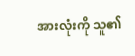အားလုံးကို သူ၏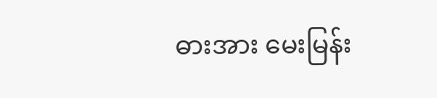ဓားအား မေးမြန်း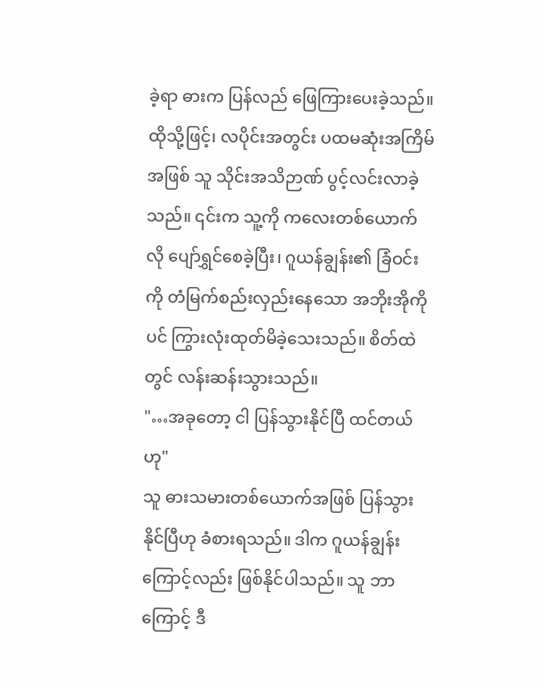ခဲ့ရာ ဓားက ပြန်လည် ဖြေကြားပေးခဲ့သည်။ ထိုသို့ဖြင့်၊ လပိုင်းအတွင်း ပထမဆုံးအကြိမ်အဖြစ် သူ သိုင်းအသိဉာဏ် ပွင့်လင်းလာခဲ့သည်။ ၎င်းက သူ့ကို ကလေးတစ်ယောက်လို ပျော်ရွှင်စေခဲ့ပြီး၊ ဂူယန်ချွန်း၏ ခြံဝင်းကို တံမြက်စည်းလှည်းနေသော အဘိုးအိုကိုပင် ကြွားလုံးထုတ်မိခဲ့သေးသည်။ စိတ်ထဲတွင် လန်းဆန်းသွားသည်။
"…အခုတော့ ငါ ပြန်သွားနိုင်ပြီ ထင်တယ်ဟု"
သူ ဓားသမားတစ်ယောက်အဖြစ် ပြန်သွားနိုင်ပြီဟု ခံစားရသည်။ ဒါက ဂူယန်ချွန်းကြောင့်လည်း ဖြစ်နိုင်ပါသည်။ သူ ဘာကြောင့် ဒီ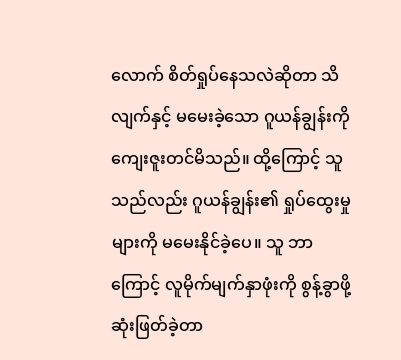လောက် စိတ်ရှုပ်နေသလဲဆိုတာ သိလျက်နှင့် မမေးခဲ့သော ဂူယန်ချွန်းကို ကျေးဇူးတင်မိသည်။ ထို့ကြောင့် သူသည်လည်း ဂူယန်ချွန်း၏ ရှုပ်ထွေးမှုများကို မမေးနိုင်ခဲ့ပေ။ သူ ဘာကြောင့် လူမိုက်မျက်နှာဖုံးကို စွန့်ခွာဖို့ ဆုံးဖြတ်ခဲ့တာ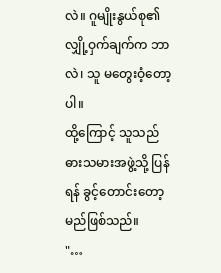လဲ။ ဂူမျိုးနွယ်စု၏ လျှို့ဝှက်ချက်က ဘာလဲ၊ သူ မတွေးဝံ့တော့ပါ။
ထို့ကြောင့် သူသည် ဓားသမားအဖွဲ့သို့ ပြန်ရန် ခွင့်တောင်းတော့မည်ဖြစ်သည်။
"…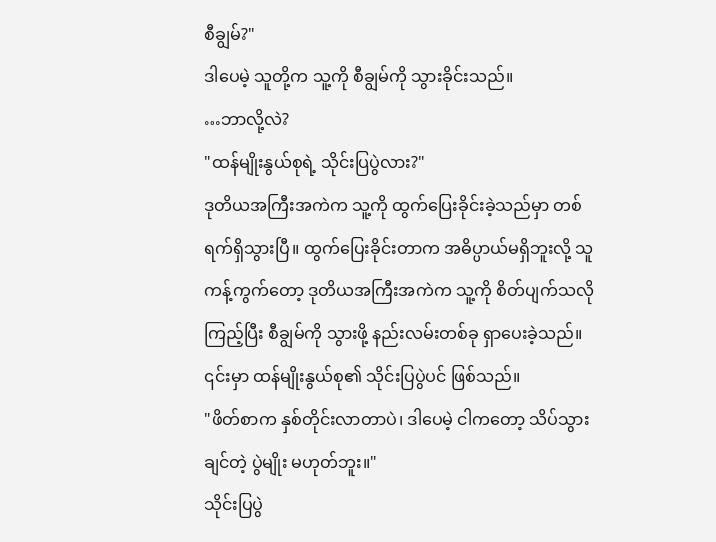စီချွမ်?"
ဒါပေမဲ့ သူတို့က သူ့ကို စီချွမ်ကို သွားခိုင်းသည်။
…ဘာလို့လဲ?
"ထန်မျိုးနွယ်စုရဲ့ သိုင်းပြပွဲလား?"
ဒုတိယအကြီးအကဲက သူ့ကို ထွက်ပြေးခိုင်းခဲ့သည်မှာ တစ်ရက်ရှိသွားပြီ။ ထွက်ပြေးခိုင်းတာက အဓိပ္ပာယ်မရှိဘူးလို့ သူကန့်ကွက်တော့ ဒုတိယအကြီးအကဲက သူ့ကို စိတ်ပျက်သလို ကြည့်ပြီး စီချွမ်ကို သွားဖို့ နည်းလမ်းတစ်ခု ရှာပေးခဲ့သည်။ ၎င်းမှာ ထန်မျိုးနွယ်စု၏ သိုင်းပြပွဲပင် ဖြစ်သည်။
"ဖိတ်စာက နှစ်တိုင်းလာတာပဲ၊ ဒါပေမဲ့ ငါကတော့ သိပ်သွားချင်တဲ့ ပွဲမျိုး မဟုတ်ဘူး။"
သိုင်းပြပွဲ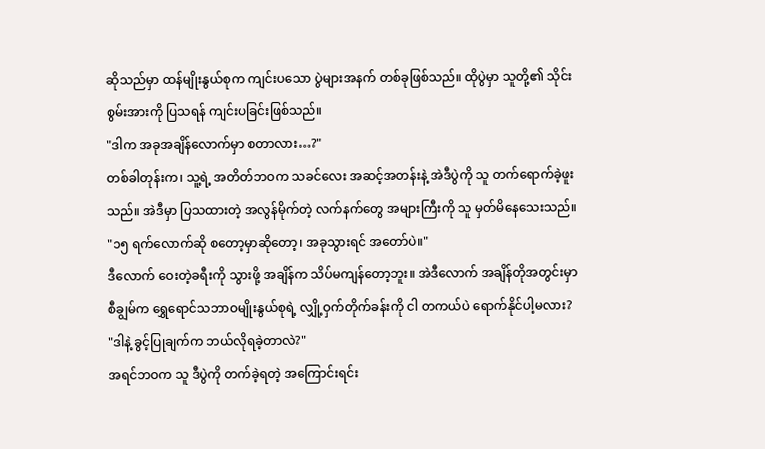ဆိုသည်မှာ ထန်မျိုးနွယ်စုက ကျင်းပသော ပွဲများအနက် တစ်ခုဖြစ်သည်။ ထိုပွဲမှာ သူတို့၏ သိုင်းစွမ်းအားကို ပြသရန် ကျင်းပခြင်းဖြစ်သည်။
"ဒါက အခုအချိန်လောက်မှာ စတာလား…?"
တစ်ခါတုန်းက၊ သူ့ရဲ့ အတိတ်ဘဝက သခင်လေး အဆင့်အတန်းနဲ့ အဲဒီပွဲကို သူ တက်ရောက်ခဲ့ဖူးသည်။ အဲဒီမှာ ပြသထားတဲ့ အလွန်မိုက်တဲ့ လက်နက်တွေ အများကြီးကို သူ မှတ်မိနေသေးသည်။
"၁၅ ရက်လောက်ဆို စတော့မှာဆိုတော့၊ အခုသွားရင် အတော်ပဲ။"
ဒီလောက် ဝေးတဲ့ခရီးကို သွားဖို့ အချိန်က သိပ်မကျန်တော့ဘူး။ အဲဒီလောက် အချိန်တိုအတွင်းမှာ စီချွမ်က ရွှေရောင်သဘာဝမျိုးနွယ်စုရဲ့ လျှို့ဝှက်တိုက်ခန်းကို ငါ တကယ်ပဲ ရောက်နိုင်ပါ့မလား?
"ဒါနဲ့ ခွင့်ပြုချက်က ဘယ်လိုရခဲ့တာလဲ?"
အရင်ဘဝက သူ ဒီပွဲကို တက်ခဲ့ရတဲ့ အကြောင်းရင်း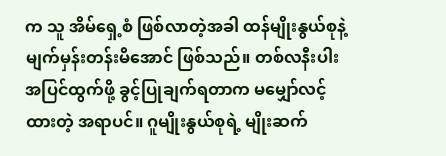က သူ အိမ်ရှေ့စံ ဖြစ်လာတဲ့အခါ ထန်မျိုးနွယ်စုနဲ့ မျက်မှန်းတန်းမိအောင် ဖြစ်သည်။ တစ်လနီးပါး အပြင်ထွက်ဖို့ ခွင့်ပြုချက်ရတာက မမျှော်လင့်ထားတဲ့ အရာပင်။ ဂူမျိုးနွယ်စုရဲ့ မျိုးဆက်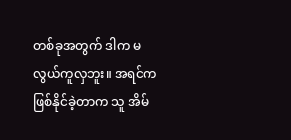တစ်ခုအတွက် ဒါက မလွယ်ကူလှဘူး။ အရင်က ဖြစ်နိုင်ခဲ့တာက သူ အိမ်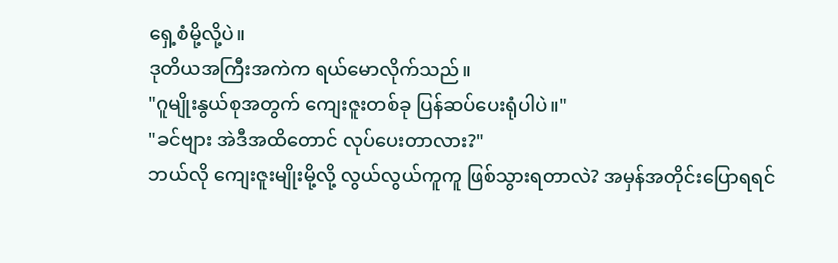ရှေ့စံမို့လို့ပဲ။
ဒုတိယအကြီးအကဲက ရယ်မောလိုက်သည်။
"ဂူမျိုးနွယ်စုအတွက် ကျေးဇူးတစ်ခု ပြန်ဆပ်ပေးရုံပါပဲ။"
"ခင်ဗျား အဲဒီအထိတောင် လုပ်ပေးတာလား?"
ဘယ်လို ကျေးဇူးမျိုးမို့လို့ လွယ်လွယ်ကူကူ ဖြစ်သွားရတာလဲ? အမှန်အတိုင်းပြောရရင်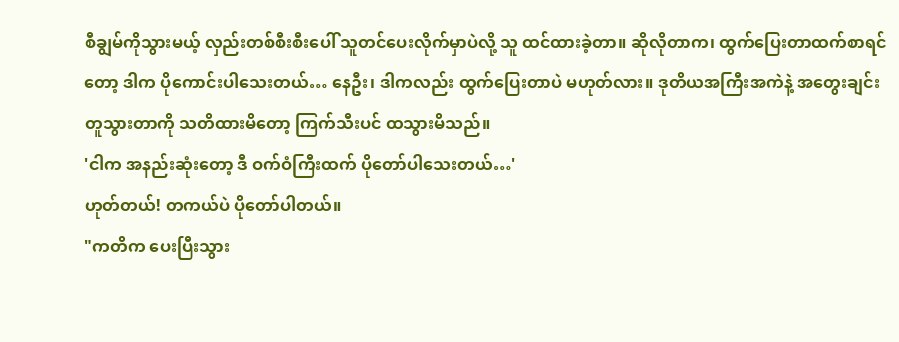စီချွမ်ကိုသွားမယ့် လှည်းတစ်စီးစီးပေါ် သူတင်ပေးလိုက်မှာပဲလို့ သူ ထင်ထားခဲ့တာ။ ဆိုလိုတာက၊ ထွက်ပြေးတာထက်စာရင်တော့ ဒါက ပိုကောင်းပါသေးတယ်… နေဦး၊ ဒါကလည်း ထွက်ပြေးတာပဲ မဟုတ်လား။ ဒုတိယအကြီးအကဲနဲ့ အတွေးချင်း တူသွားတာကို သတိထားမိတော့ ကြက်သီးပင် ထသွားမိသည်။
'ငါက အနည်းဆုံးတော့ ဒီ ဝက်ဝံကြီးထက် ပိုတော်ပါသေးတယ်…'
ဟုတ်တယ်! တကယ်ပဲ ပိုတော်ပါတယ်။
"ကတိက ပေးပြီးသွား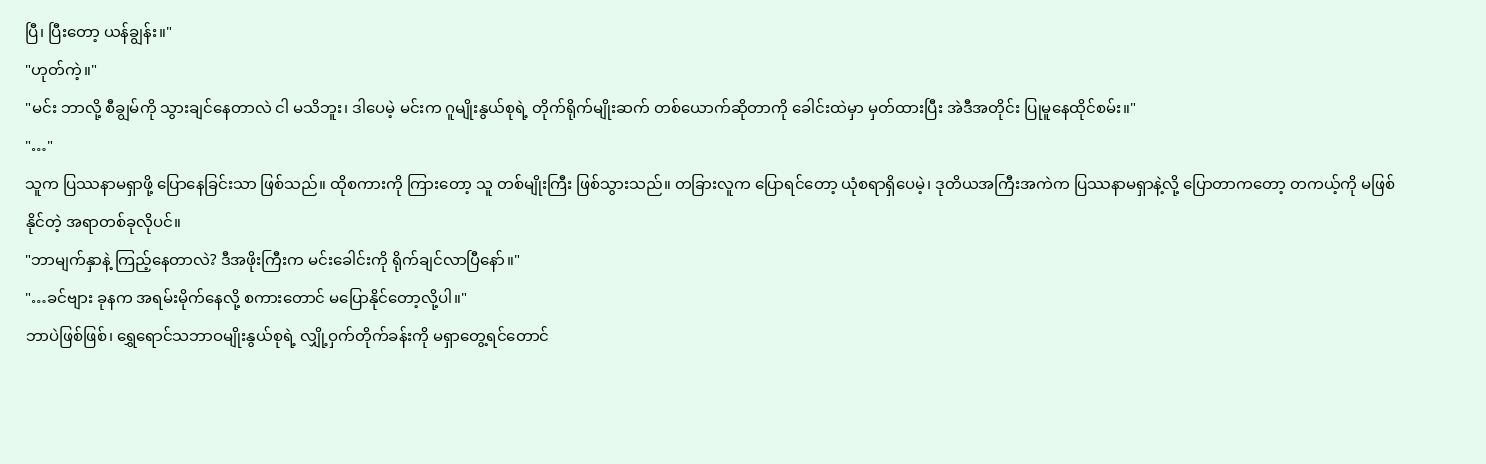ပြီ၊ ပြီးတော့ ယန်ချွန်း။"
"ဟုတ်ကဲ့။"
"မင်း ဘာလို့ စီချွမ်ကို သွားချင်နေတာလဲ ငါ မသိဘူး၊ ဒါပေမဲ့ မင်းက ဂူမျိုးနွယ်စုရဲ့ တိုက်ရိုက်မျိုးဆက် တစ်ယောက်ဆိုတာကို ခေါင်းထဲမှာ မှတ်ထားပြီး အဲဒီအတိုင်း ပြုမူနေထိုင်စမ်း။"
"…"
သူက ပြဿနာမရှာဖို့ ပြောနေခြင်းသာ ဖြစ်သည်။ ထိုစကားကို ကြားတော့ သူ တစ်မျိုးကြီး ဖြစ်သွားသည်။ တခြားလူက ပြောရင်တော့ ယုံစရာရှိပေမဲ့၊ ဒုတိယအကြီးအကဲက ပြဿနာမရှာနဲ့လို့ ပြောတာကတော့ တကယ့်ကို မဖြစ်နိုင်တဲ့ အရာတစ်ခုလိုပင်။
"ဘာမျက်နှာနဲ့ ကြည့်နေတာလဲ? ဒီအဖိုးကြီးက မင်းခေါင်းကို ရိုက်ချင်လာပြီနော်။"
"…ခင်ဗျား ခုနက အရမ်းမိုက်နေလို့ စကားတောင် မပြောနိုင်တော့လို့ပါ။"
ဘာပဲဖြစ်ဖြစ်၊ ရွှေရောင်သဘာဝမျိုးနွယ်စုရဲ့ လျှို့ဝှက်တိုက်ခန်းကို မရှာတွေ့ရင်တောင်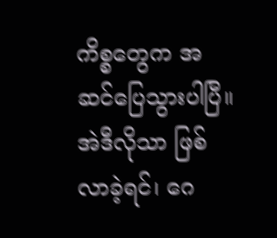ကိစ္စတွေက အဆင်ပြေသွားပါပြီ။ အဲဒီလိုသာ ဖြစ်လာခဲ့ရင်၊ ဂေ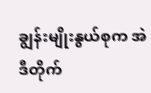ချွန်းမျိုးနွယ်စုက အဲဒီတိုက်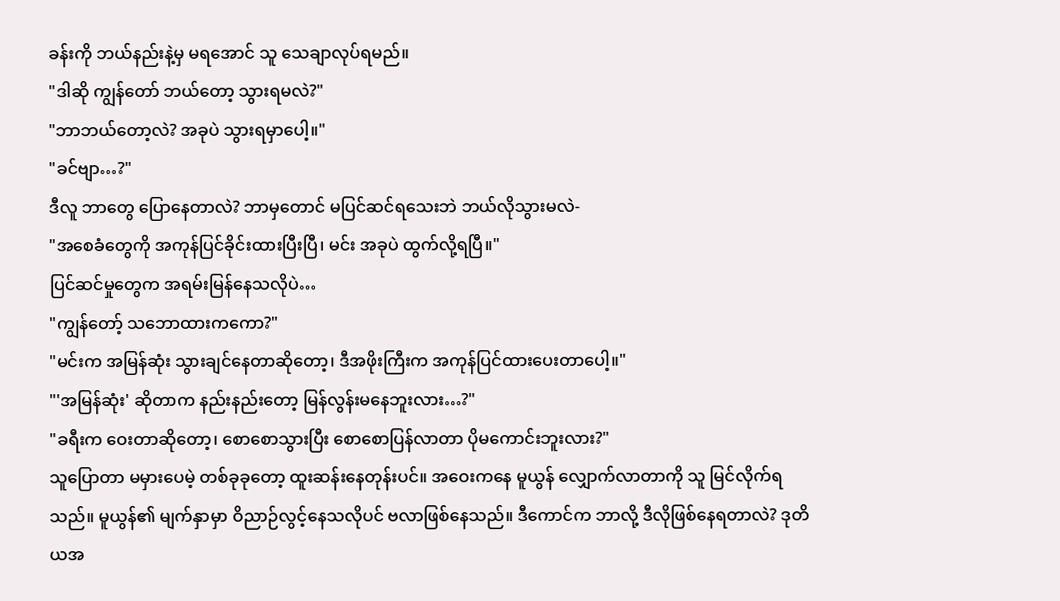ခန်းကို ဘယ်နည်းနဲ့မှ မရအောင် သူ သေချာလုပ်ရမည်။
"ဒါဆို ကျွန်တော် ဘယ်တော့ သွားရမလဲ?"
"ဘာဘယ်တော့လဲ? အခုပဲ သွားရမှာပေါ့။"
"ခင်ဗျာ…?"
ဒီလူ ဘာတွေ ပြောနေတာလဲ? ဘာမှတောင် မပြင်ဆင်ရသေးဘဲ ဘယ်လိုသွားမလဲ-
"အစေခံတွေကို အကုန်ပြင်ခိုင်းထားပြီးပြီ၊ မင်း အခုပဲ ထွက်လို့ရပြီ။"
ပြင်ဆင်မှုတွေက အရမ်းမြန်နေသလိုပဲ…
"ကျွန်တော့် သဘောထားကကော?"
"မင်းက အမြန်ဆုံး သွားချင်နေတာဆိုတော့၊ ဒီအဖိုးကြီးက အကုန်ပြင်ထားပေးတာပေါ့။"
"'အမြန်ဆုံး' ဆိုတာက နည်းနည်းတော့ မြန်လွန်းမနေဘူးလား…?"
"ခရီးက ဝေးတာဆိုတော့၊ စောစောသွားပြီး စောစောပြန်လာတာ ပိုမကောင်းဘူးလား?"
သူပြောတာ မမှားပေမဲ့ တစ်ခုခုတော့ ထူးဆန်းနေတုန်းပင်။ အဝေးကနေ မူယွန် လျှောက်လာတာကို သူ မြင်လိုက်ရသည်။ မူယွန်၏ မျက်နှာမှာ ဝိညာဉ်လွင့်နေသလိုပင် ဗလာဖြစ်နေသည်။ ဒီကောင်က ဘာလို့ ဒီလိုဖြစ်နေရတာလဲ? ဒုတိယအ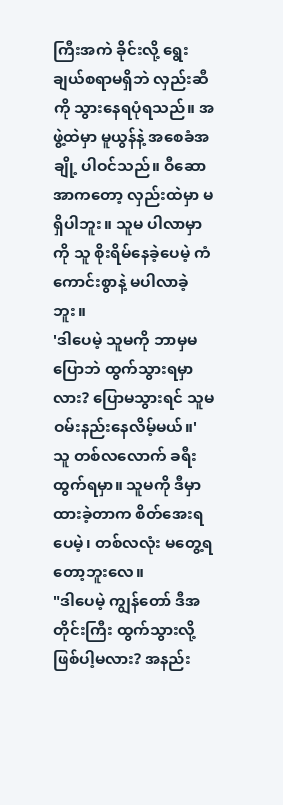ကြီးအကဲ ခိုင်းလို့ ရွေးချယ်စရာမရှိဘဲ လှည်းဆီကို သွားနေရပုံရသည်။ အဖွဲ့ထဲမှာ မူယွန်နဲ့ အစေခံအချို့ ပါဝင်သည်။ ဝီဆောအာကတော့ လှည်းထဲမှာ မရှိပါဘူး။ သူမ ပါလာမှာကို သူ စိုးရိမ်နေခဲ့ပေမဲ့ ကံကောင်းစွာနဲ့ မပါလာခဲ့ဘူး။
'ဒါပေမဲ့ သူမကို ဘာမှမပြောဘဲ ထွက်သွားရမှာလား? ပြောမသွားရင် သူမ ဝမ်းနည်းနေလိမ့်မယ်။'
သူ တစ်လလောက် ခရီးထွက်ရမှာ။ သူမကို ဒီမှာ ထားခဲ့တာက စိတ်အေးရပေမဲ့၊ တစ်လလုံး မတွေ့ရတော့ဘူးလေ။
"ဒါပေမဲ့ ကျွန်တော် ဒီအတိုင်းကြီး ထွက်သွားလို့ ဖြစ်ပါ့မလား? အနည်း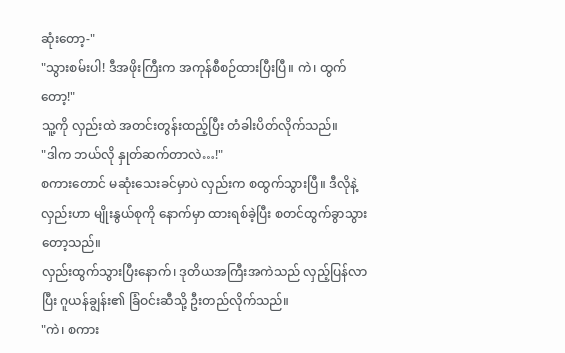ဆုံးတော့-"
"သွားစမ်းပါ! ဒီအဖိုးကြီးက အကုန်စီစဉ်ထားပြီးပြီ။ ကဲ၊ ထွက်တော့!"
သူ့ကို လှည်းထဲ အတင်းတွန်းထည့်ပြီး တံခါးပိတ်လိုက်သည်။
"ဒါက ဘယ်လို နှုတ်ဆက်တာလဲ…!"
စကားတောင် မဆုံးသေးခင်မှာပဲ လှည်းက စထွက်သွားပြီ။ ဒီလိုနဲ့ လှည်းဟာ မျိုးနွယ်စုကို နောက်မှာ ထားရစ်ခဲ့ပြီး စတင်ထွက်ခွာသွားတော့သည်။
လှည်းထွက်သွားပြီးနောက်၊ ဒုတိယအကြီးအကဲသည် လှည့်ပြန်လာပြီး ဂူယန်ချွန်း၏ ခြံဝင်းဆီသို့ ဦးတည်လိုက်သည်။
"ကဲ၊ စကား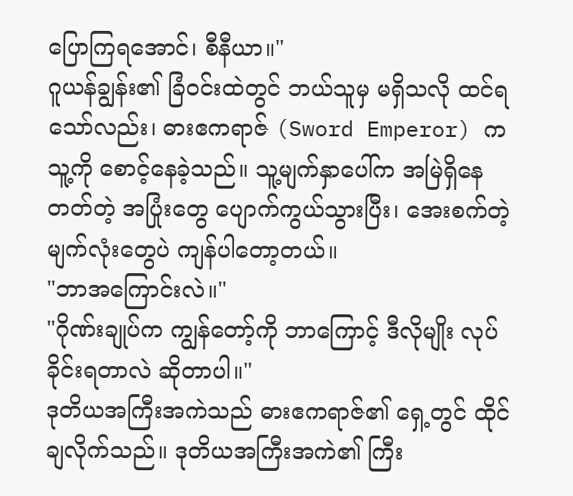ပြောကြရအောင်၊ စီနီယာ။"
ဂူယန်ချွန်း၏ ခြံဝင်းထဲတွင် ဘယ်သူမှ မရှိသလို ထင်ရသော်လည်း၊ ဓားဧကရာဇ် (Sword Emperor) က သူ့ကို စောင့်နေခဲ့သည်။ သူ့မျက်နှာပေါ်က အမြဲရှိနေတတ်တဲ့ အပြုံးတွေ ပျောက်ကွယ်သွားပြီး၊ အေးစက်တဲ့ မျက်လုံးတွေပဲ ကျန်ပါတော့တယ်။
"ဘာအကြောင်းလဲ။"
"ဂိုဏ်းချုပ်က ကျွန်တော့်ကို ဘာကြောင့် ဒီလိုမျိုး လုပ်ခိုင်းရတာလဲ ဆိုတာပါ။"
ဒုတိယအကြီးအကဲသည် ဓားဧကရာဇ်၏ ရှေ့တွင် ထိုင်ချလိုက်သည်။ ဒုတိယအကြီးအကဲ၏ ကြီး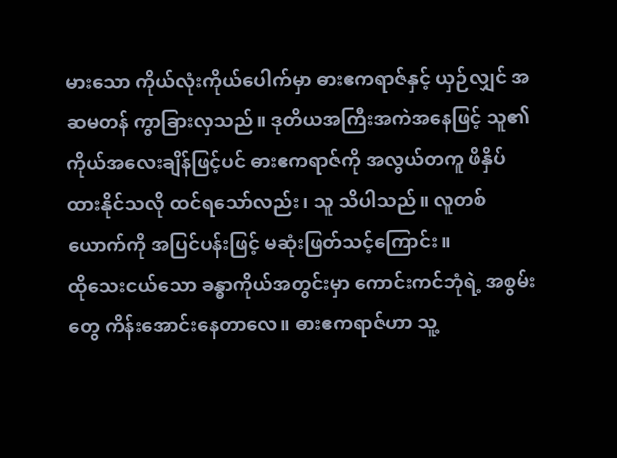မားသော ကိုယ်လုံးကိုယ်ပေါက်မှာ ဓားဧကရာဇ်နှင့် ယှဉ်လျှင် အဆမတန် ကွာခြားလှသည်။ ဒုတိယအကြီးအကဲအနေဖြင့် သူ၏ ကိုယ်အလေးချိန်ဖြင့်ပင် ဓားဧကရာဇ်ကို အလွယ်တကူ ဖိနှိပ်ထားနိုင်သလို ထင်ရသော်လည်း၊ သူ သိပါသည်။ လူတစ်ယောက်ကို အပြင်ပန်းဖြင့် မဆုံးဖြတ်သင့်ကြောင်း။
ထိုသေးငယ်သော ခန္ဓာကိုယ်အတွင်းမှာ ကောင်းကင်ဘုံရဲ့ အစွမ်းတွေ ကိန်းအောင်းနေတာလေ။ ဓားဧကရာဇ်ဟာ သူ့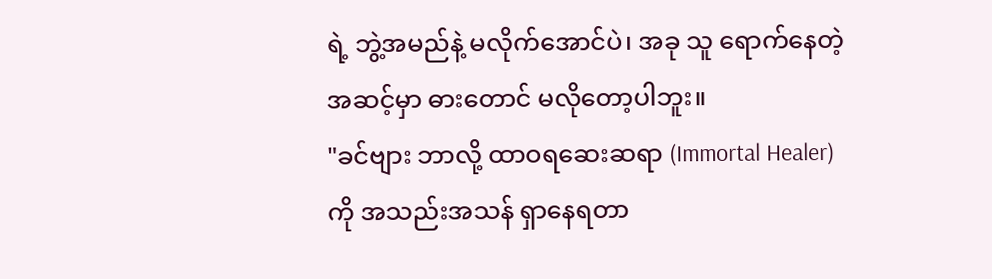ရဲ့ ဘွဲ့အမည်နဲ့ မလိုက်အောင်ပဲ၊ အခု သူ ရောက်နေတဲ့ အဆင့်မှာ ဓားတောင် မလိုတော့ပါဘူး။
"ခင်ဗျား ဘာလို့ ထာဝရဆေးဆရာ (Immortal Healer) ကို အသည်းအသန် ရှာနေရတာ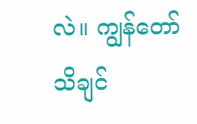လဲ။ ကျွန်တော် သိချင်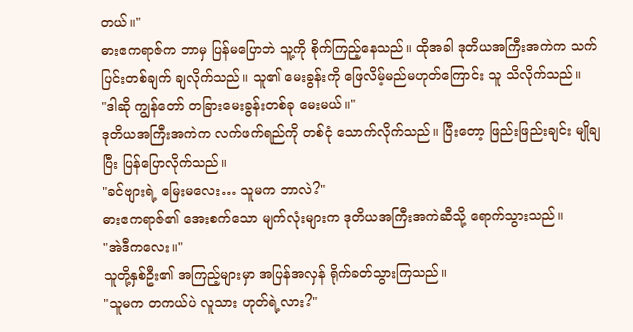တယ်။"
ဓားဧကရာဇ်က ဘာမှ ပြန်မပြောဘဲ သူ့ကို စိုက်ကြည့်နေသည်။ ထိုအခါ ဒုတိယအကြီးအကဲက သက်ပြင်းတစ်ချက် ချလိုက်သည်။ သူ၏ မေးခွန်းကို ဖြေလိမ့်မည်မဟုတ်ကြောင်း သူ သိလိုက်သည်။
"ဒါဆို ကျွန်တော် တခြားမေးခွန်းတစ်ခု မေးမယ်။"
ဒုတိယအကြီးအကဲက လက်ဖက်ရည်ကို တစ်ငုံ သောက်လိုက်သည်။ ပြီးတော့ ဖြည်းဖြည်းချင်း မျိုချပြီး ပြန်ပြောလိုက်သည်။
"ခင်ဗျားရဲ့ မြေးမလေး… သူမက ဘာလဲ?"
ဓားဧကရာဇ်၏ အေးစက်သော မျက်လုံးများက ဒုတိယအကြီးအကဲဆီသို့ ရောက်သွားသည်။
"အဲဒီကလေး။"
သူတို့နှစ်ဦး၏ အကြည့်များမှာ အပြန်အလှန် ရိုက်ခတ်သွားကြသည်။
"သူမက တကယ်ပဲ လူသား ဟုတ်ရဲ့လား?"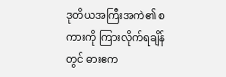ဒုတိယအကြီးအကဲ၏ စကားကို ကြားလိုက်ရချိန်တွင် ဓားဧက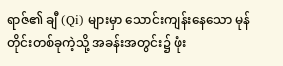ရာဇ်၏ ချီ (Qi) များမှာ သောင်းကျန်းနေသော မုန်တိုင်းတစ်ခုကဲ့သို့ အခန်းအတွင်း၌ ဖုံး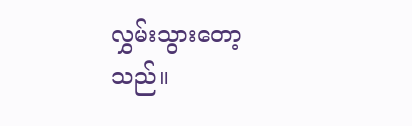လွှမ်းသွားတော့သည်။